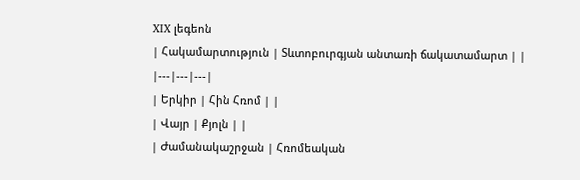XIX լեգեոն
| Հակամարտություն | Տևտոբուրգյան անտառի ճակատամարտ | |
|---|---|---|
| Երկիր | Հին Հռոմ | |
| Վայր | Քյոլն | |
| Ժամանակաշրջան | Հռոմեական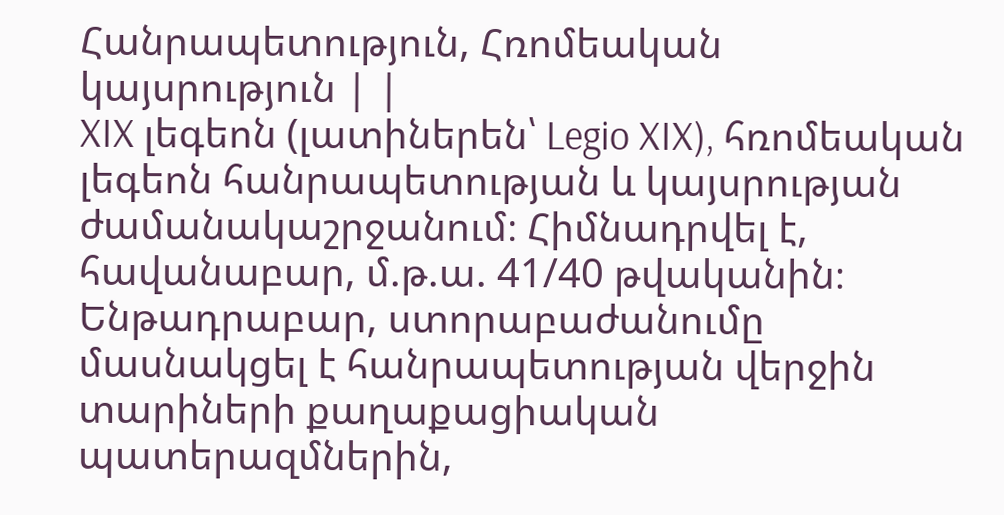Հանրապետություն, Հռոմեական կայսրություն | |
XIX լեգեոն (լատիներեն՝ Legio XIX), հռոմեական լեգեոն հանրապետության և կայսրության ժամանակաշրջանում։ Հիմնադրվել է, հավանաբար, մ.թ.ա. 41/40 թվականին։ Ենթադրաբար, ստորաբաժանումը մասնակցել է հանրապետության վերջին տարիների քաղաքացիական պատերազմներին,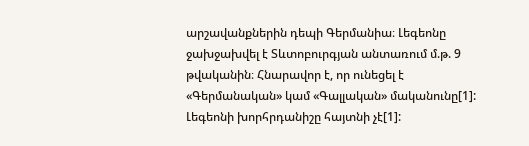արշավանքներին դեպի Գերմանիա։ Լեգեոնը ջախջախվել է Տևտոբուրգյան անտառում մ.թ. 9 թվականին։ Հնարավոր է, որ ունեցել է «Գերմանական» կամ «Գալլական» մականունը[1]: Լեգեոնի խորհրդանիշը հայտնի չէ[1]: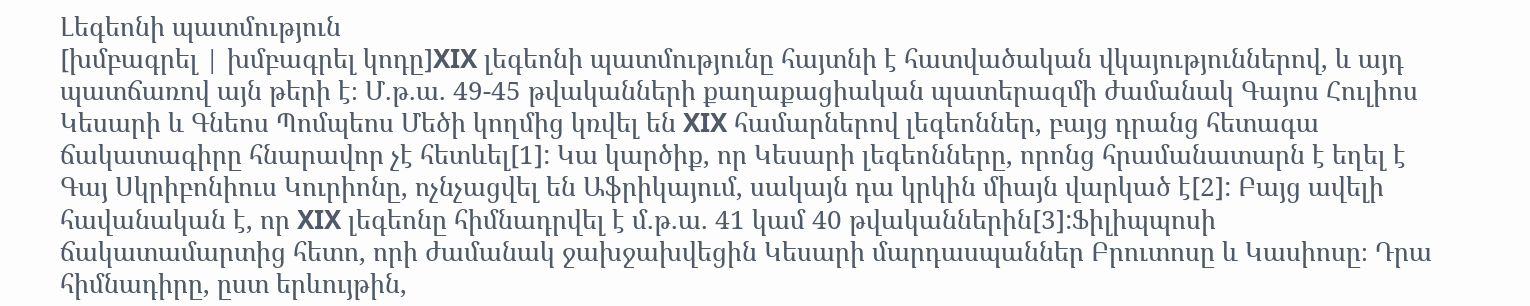Լեգեոնի պատմություն
[խմբագրել | խմբագրել կոդը]XIX լեգեոնի պատմությունը հայտնի է հատվածական վկայություններով, և այդ պատճառով այն թերի է։ Մ.թ.ա. 49-45 թվականների քաղաքացիական պատերազմի ժամանակ Գայոս Հուլիոս Կեսարի և Գնեոս Պոմպեոս Մեծի կողմից կռվել են XIX համարներով լեգեոններ, բայց դրանց հետագա ճակատագիրը հնարավոր չէ հետևել[1]: Կա կարծիք, որ Կեսարի լեգեոնները, որոնց հրամանատարն է եղել է Գայ Սկրիբոնիուս Կուրիոնը, ոչնչացվել են Աֆրիկայում, սակայն դա կրկին միայն վարկած է[2]: Բայց ավելի հավանական է, որ XIX լեգեոնը հիմնադրվել է մ.թ.ա. 41 կամ 40 թվականներին[3]:Ֆիլիպպոսի ճակատամարտից հետո, որի ժամանակ ջախջախվեցին Կեսարի մարդասպաններ Բրուտոսը և Կասիոսը։ Դրա հիմնադիրը, ըստ երևույթին,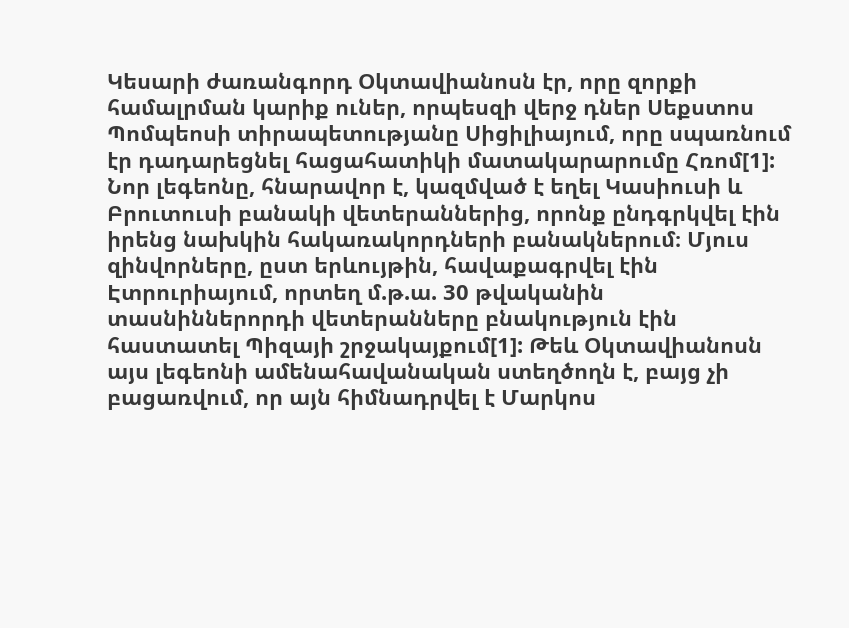Կեսարի ժառանգորդ Օկտավիանոսն էր, որը զորքի համալրման կարիք ուներ, որպեսզի վերջ դներ Սեքստոս Պոմպեոսի տիրապետությանը Սիցիլիայում, որը սպառնում էր դադարեցնել հացահատիկի մատակարարումը Հռոմ[1]: Նոր լեգեոնը, հնարավոր է, կազմված է եղել Կասիուսի և Բրուտուսի բանակի վետերաններից, որոնք ընդգրկվել էին իրենց նախկին հակառակորդների բանակներում։ Մյուս զինվորները, ըստ երևույթին, հավաքագրվել էին Էտրուրիայում, որտեղ մ.թ.ա. 30 թվականին տասնիններորդի վետերանները բնակություն էին հաստատել Պիզայի շրջակայքում[1]: Թեև Օկտավիանոսն այս լեգեոնի ամենահավանական ստեղծողն է, բայց չի բացառվում, որ այն հիմնադրվել է Մարկոս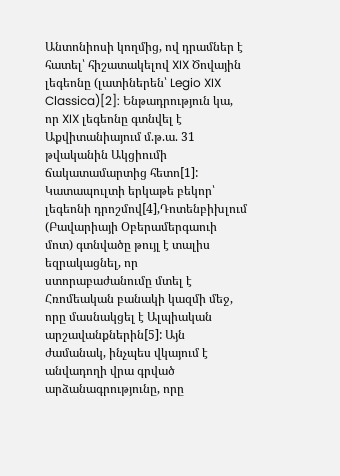Անտոնիոսի կողմից, ով դրամներ է հատել՝ հիշատակելով XIX Ծովային լեգեոնը (լատիներեն՝ Legio XIX Classica)[2]: Ենթադրություն կա, որ XIX լեգեոնը գտնվել է Աքվիտանիայում մ.թ.ա. 31 թվականին Ակցիումի ճակատամարտից հետո[1]: Կատապուլտի երկաթե բեկոր՝ լեգեոնի դրոշմով[4],Դոտենբիխլում (Բավարիայի Օբերամերգաուի մոտ) գտնվածը թույլ է տալիս եզրակացնել, որ ստորաբաժանումը մտել է Հռոմեական բանակի կազմի մեջ, որը մասնակցել է Ալպիական արշավանքներին[5]: Այն ժամանակ, ինչպես վկայում է անվադողի վրա գրված արձանագրությունը, որը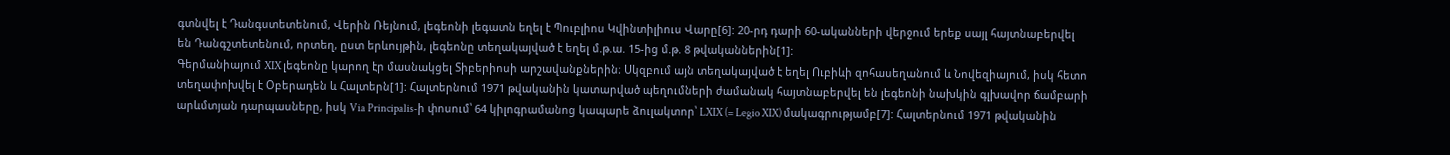գտնվել է Դանգստետենում, Վերին Ռեյնում, լեգեոնի լեգատն եղել է Պուբլիոս Կվինտիլիուս Վարը[6]: 20-րդ դարի 60-ականների վերջում երեք սայլ հայտնաբերվել են Դանգշտետենում, որտեղ, ըստ երևույթին, լեգեոնը տեղակայված է եղել մ.թ.ա. 15-ից մ.թ. 8 թվականներին[1]:
Գերմանիայում XIX լեգեոնը կարող էր մասնակցել Տիբերիոսի արշավանքներին։ Սկզբում այն տեղակայված է եղել Ուբիևի զոհասեղանում և Նովեզիայում, իսկ հետո տեղափոխվել է Օբերադեն և Հալտերն[1]: Հալտերնում 1971 թվականին կատարված պեղումների ժամանակ հայտնաբերվել են լեգեոնի նախկին գլխավոր ճամբարի արևմտյան դարպասները, իսկ Via Principalis-ի փոսում՝ 64 կիլոգրամանոց կապարե ձուլակտոր՝ LXIX (= Legio XIX) մակագրությամբ[7]: Հալտերնում 1971 թվականին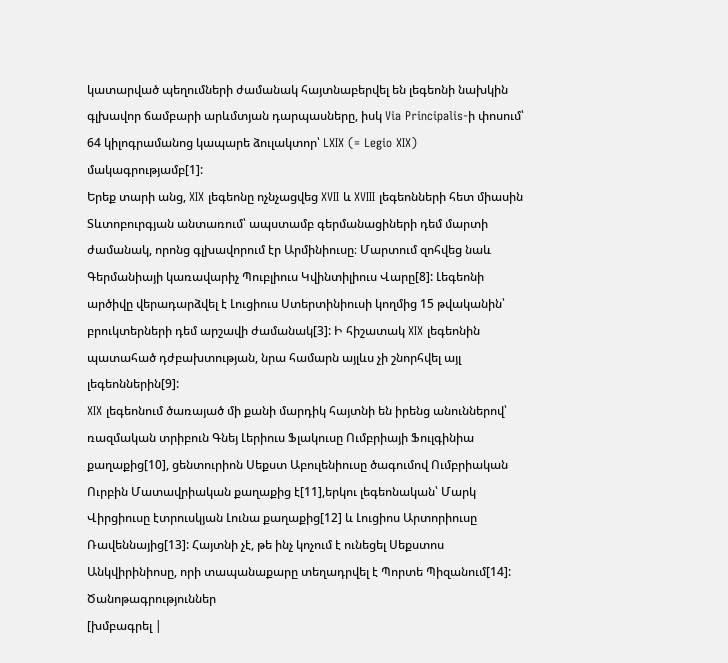կատարված պեղումների ժամանակ հայտնաբերվել են լեգեոնի նախկին գլխավոր ճամբարի արևմտյան դարպասները, իսկ Via Principalis-ի փոսում՝ 64 կիլոգրամանոց կապարե ձուլակտոր՝ LXIX (= Legio XIX) մակագրությամբ[1]:
Երեք տարի անց, XIX լեգեոնը ոչնչացվեց XVII և XVIII լեգեոնների հետ միասին Տևտոբուրգյան անտառում՝ ապստամբ գերմանացիների դեմ մարտի ժամանակ, որոնց գլխավորում էր Արմինիուսը։ Մարտում զոհվեց նաև Գերմանիայի կառավարիչ Պուբլիուս Կվինտիլիուս Վարը[8]: Լեգեոնի արծիվը վերադարձվել է Լուցիուս Ստերտինիուսի կողմից 15 թվականին՝ բրուկտերների դեմ արշավի ժամանակ[3]: Ի հիշատակ XIX լեգեոնին պատահած դժբախտության, նրա համարն այլևս չի շնորհվել այլ լեգեոններին[9]:
XIX լեգեոնում ծառայած մի քանի մարդիկ հայտնի են իրենց անուններով՝ ռազմական տրիբուն Գնեյ Լերիուս Ֆլակուսը Ումբրիայի Ֆուլգինիա քաղաքից[10], ցենտուրիոն Սեքստ Աբուլենիուսը ծագումով Ումբրիական Ուրբին Մատավրիական քաղաքից է[11],երկու լեգեոնական՝ Մարկ Վիրցիուսը էտրուսկյան Լունա քաղաքից[12] և Լուցիոս Արտորիուսը Ռավեննայից[13]: Հայտնի չէ, թե ինչ կոչում է ունեցել Սեքստոս Անկվիրինիոսը, որի տապանաքարը տեղադրվել է Պորտե Պիզանում[14]:
Ծանոթագրություններ
[խմբագրել |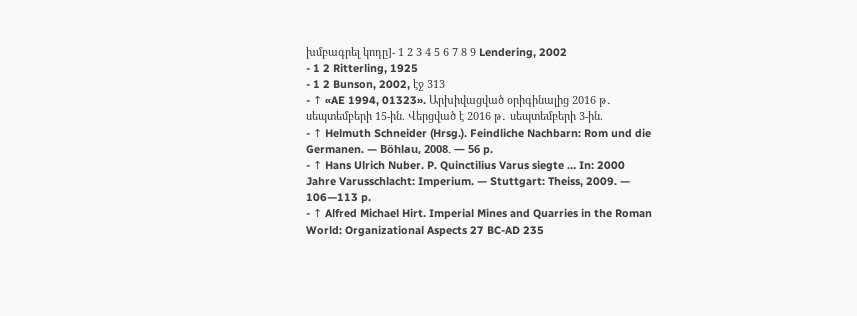խմբագրել կոդը]- 1 2 3 4 5 6 7 8 9 Lendering, 2002
- 1 2 Ritterling, 1925
- 1 2 Bunson, 2002, էջ 313
- ↑ «AE 1994, 01323». Արխիվացված օրիգինալից 2016 թ․ սեպտեմբերի 15-ին. Վերցված է 2016 թ․ սեպտեմբերի 3-ին.
- ↑ Helmuth Schneider (Hrsg.). Feindliche Nachbarn: Rom und die Germanen. — Böhlau, 2008. — 56 p.
- ↑ Hans Ulrich Nuber. P. Quinctilius Varus siegte … In: 2000 Jahre Varusschlacht: Imperium. — Stuttgart: Theiss, 2009. — 106—113 p.
- ↑ Alfred Michael Hirt. Imperial Mines and Quarries in the Roman World: Organizational Aspects 27 BC-AD 235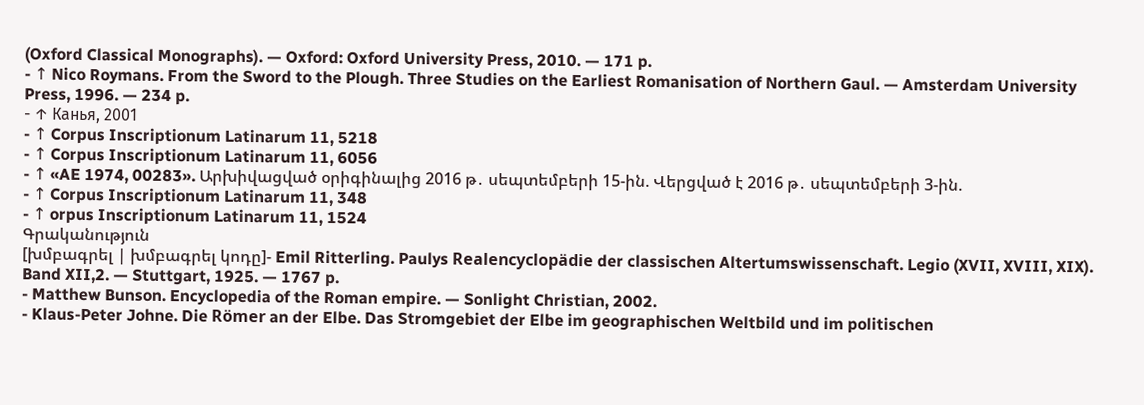(Oxford Classical Monographs). — Oxford: Oxford University Press, 2010. — 171 p.
- ↑ Nico Roymans. From the Sword to the Plough. Three Studies on the Earliest Romanisation of Northern Gaul. — Amsterdam University Press, 1996. — 234 p.
- ↑ Канья, 2001
- ↑ Corpus Inscriptionum Latinarum 11, 5218
- ↑ Corpus Inscriptionum Latinarum 11, 6056
- ↑ «AE 1974, 00283». Արխիվացված օրիգինալից 2016 թ․ սեպտեմբերի 15-ին. Վերցված է 2016 թ․ սեպտեմբերի 3-ին.
- ↑ Corpus Inscriptionum Latinarum 11, 348
- ↑ orpus Inscriptionum Latinarum 11, 1524
Գրականություն
[խմբագրել | խմբագրել կոդը]- Emil Ritterling. Paulys Realencyclopädie der classischen Altertumswissenschaft. Legio (XVII, XVIII, XIX). Band XII,2. — Stuttgart, 1925. — 1767 p.
- Matthew Bunson. Encyclopedia of the Roman empire. — Sonlight Christian, 2002.
- Klaus-Peter Johne. Die Römer an der Elbe. Das Stromgebiet der Elbe im geographischen Weltbild und im politischen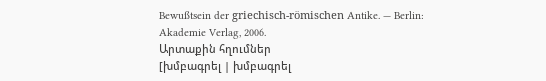Bewußtsein der griechisch-römischen Antike. — Berlin: Akademie Verlag, 2006.
Արտաքին հղումներ
[խմբագրել | խմբագրել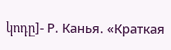կոդը]- Р. Канья. «Краткая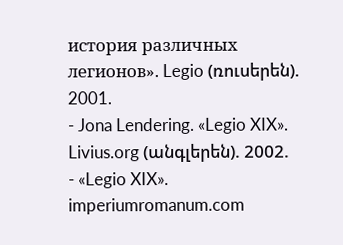история различных легионов». Legio (ռուսերեն). 2001.
- Jona Lendering. «Legio XIX». Livius.org (անգլերեն). 2002.
- «Legio XIX». imperiumromanum.com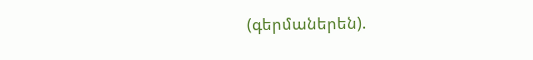(գերմաներեն).